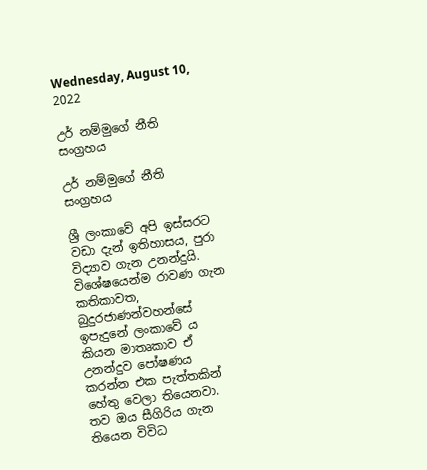Wednesday, August 10, 2022

උර් නම්මුගේ නීති සංග්‍රහය

උර් නම්මුගේ නීති සංග්‍රහය

ශ්‍රී ලංකාවේ අපි ඉස්සරට වඩා දැන් ඉතිහාසය, පුරා විද්‍යාව ගැන උනන්දුයි. විශේෂයෙන්ම රාවණ ගැන කතිකාවත, බුදුරජාණන්වහන්සේ ඉපැදුනේ ලංකාවේ ය කියන මාතෘකාව ඒ උනන්දුව පෝෂණය කරන්න එක පැත්තකින් හේතු වෙලා තියෙනවා. තව ඔය සීගිරිය ගැන තියෙන විවිධ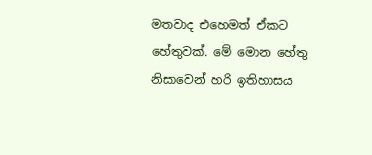මතවාද එහෙමත් ඒකට හේතුවක්. මේ මොන හේතු නිසාවෙන් හරි ඉතිහාසය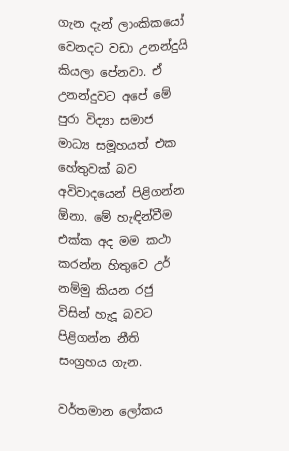ගැන දැන් ලාංකිකයෝ වෙනදට වඩා උනන්දුයි කියලා පේනවා. ඒ උනන්දුවට අපේ මේ පුරා විද්‍යා සමාජ මාධ්‍ය සමූහයත් එක හේතුවක් බව අවිවාදයෙන් පිළිගන්න ඕනා. මේ හැඳින්වීම එක්ක අද මම කථා කරන්න හිතුවෙ උර් නම්මු කියන රජු විසින් හැදූ බවට පිළිගන්න නීති සංග්‍රහය ගැන.

වර්තමාන ලෝකය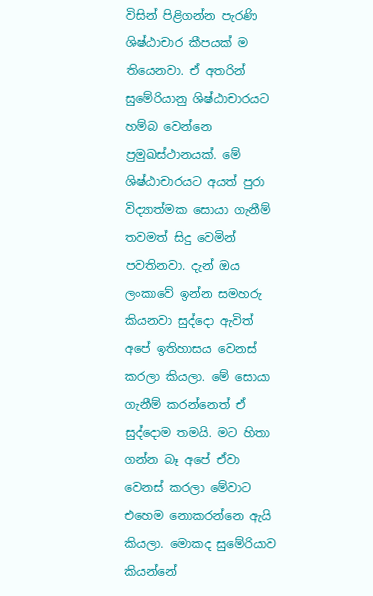විසින් පිළිගන්න පැරණි ශිෂ්ඨාචාර කීපයක් ම තියෙනවා. ඒ අතරින් සුමේරියානු ශිෂ්ඨාචාරයට හම්බ වෙන්නෙ ප්‍රමුඛස්ථානයක්. මේ ශිෂ්ඨාචාරයට අයත් පුරා විද්‍යාත්මක සොයා ගැනීම් තවමත් සිදු වෙමින් පවතිනවා. දැන් ඔය ලංකාවේ ඉන්න සමහරු කියනවා සුද්දො ඇවිත් අපේ ඉතිහාසය වෙනස් කරලා කියලා. මේ සොයා ගැනීම් කරන්නෙත් ඒ සුද්දොම තමයි. මට හිතා ගන්න බෑ අපේ ඒවා වෙනස් කරලා මේවාට එහෙම නොකරන්නෙ ඇයි කියලා. මොකද සුමේරියාව කියන්නේ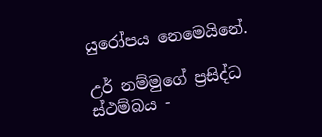යුරෝපය නෙමෙයිනේ.

උර් නම්මුගේ ප්‍රසිද්ධ ස්ථම්බය -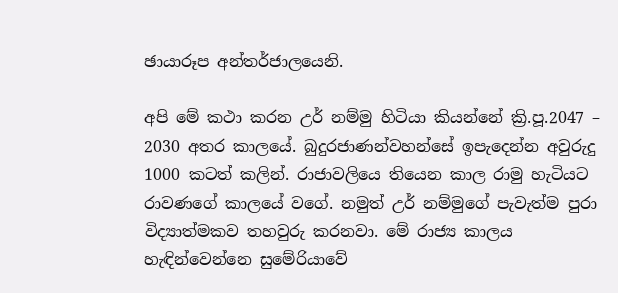ඡායාරූප අන්තර්ජාලයෙනි.

අපි මේ කථා කරන උර් නම්මු හිටියා කියන්නේ ක්‍රි.පූ.2047 – 2030 අතර කාලයේ. බුදුරජාණන්වහන්සේ ඉපැදෙන්න අවුරුදු 1000 කටත් කලින්. රාජාවලියෙ තියෙන කාල රාමු හැටියට රාවණගේ කාලයේ වගේ. නමුත් උර් නම්මුගේ පැවැත්ම පුරා විද්‍යාත්මකව තහවුරු කරනවා. මේ රාජ්‍ය කාලය හැඳින්වෙන්නෙ සුමේරියාවේ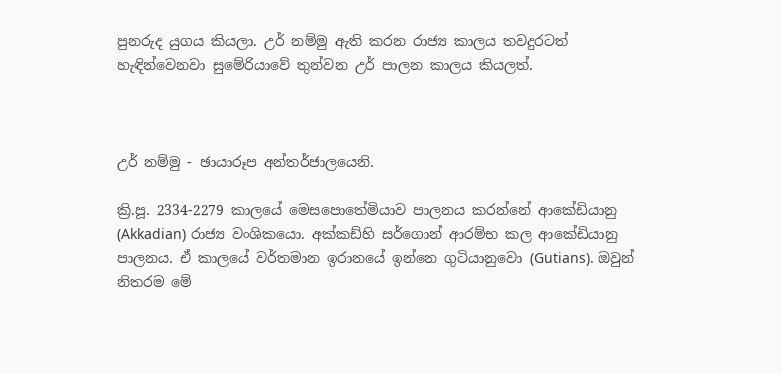පුනරුද යුගය කියලා. උර් නම්මු ඇති කරන රාජ්‍ය කාලය තවදුරටත් හැඳින්වෙනවා සුමේරියාවේ තුන්වන උර් පාලන කාලය කියලත්.



උර් නම්මු - ඡායාරූප අන්තර්ජාලයෙනි.

ක්‍රි.පූ. 2334-2279 කාලයේ මෙසපොතේමියාව පාලනය කරන්නේ ආකේඩියානු (Akkadian) රාජ්‍ය වංශිකයො. අක්කඩ්හි සර්ගොන් ආරම්භ කල ආකේඩියානු පාලනය. ඒ කාලයේ වර්තමාන ඉරානයේ ඉන්නෙ ගුටියානුවො (Gutians). ඔවුන් නිතරම මේ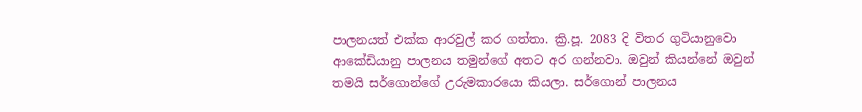පාලනයත් එක්ක ආරවුල් කර ගත්තා. ක්‍රි.පූ. 2083 දි විතර ගුටියානුවො ආකේඩියානු පාලනය තමුන්ගේ අතට අර ගන්නවා. ඔවුන් කියන්නේ ඔවුන් තමයි සර්ගොන්ගේ උරුමකාරයො කියලා. සර්ගොන් පාලනය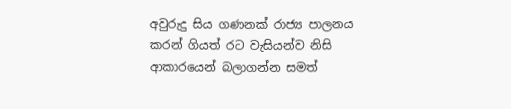අවුරුදු සිය ගණනක් රාජ්‍ය පාලනය කරන් ගියත් රට වැසියන්ව නිසි ආකාරයෙන් බලාගන්න සමත්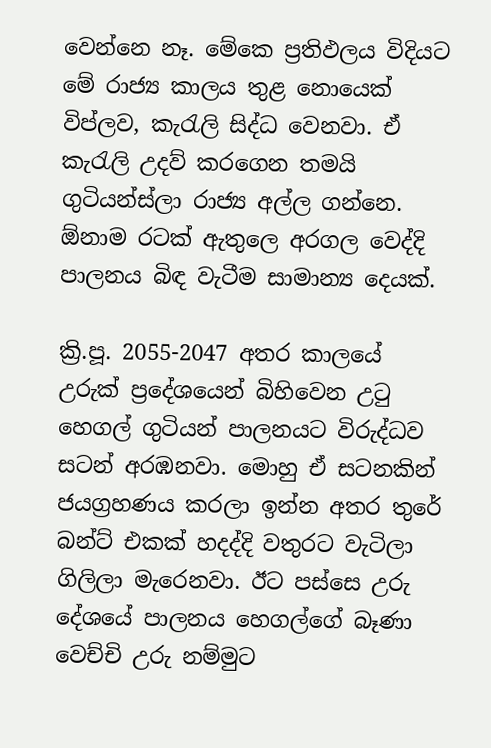වෙන්නෙ නෑ. මේකෙ ප්‍රතිඵලය විදියට මේ රාජ්‍ය කාලය තුළ නොයෙක් විප්ලව, කැරැලි සිද්ධ වෙනවා. ඒ කැරැලි උදව් කරගෙන තමයි ගුටියන්ස්ලා රාජ්‍ය අල්ල ගන්නෙ. ඕනාම රටක් ඇතුලෙ අරගල වෙද්දි පාලනය බිඳ වැටීම සාමාන්‍ය දෙයක්.

ක්‍රි.පූ. 2055-2047 අතර කාලයේ උරුක් ප්‍රදේශයෙන් බිහිවෙන උටු හෙගල් ගුටියන් පාලනයට විරුද්ධව සටන් අරඹනවා. මොහු ඒ සටනකින් ජයග්‍රහණය කරලා ඉන්න අතර තුරේ බන්ට් එකක් හදද්දි වතුරට වැටිලා ගිලිලා මැරෙනවා. ඊට පස්සෙ උරු දේශයේ පාලනය හෙගල්ගේ බෑණා වෙච්චි උරු නම්මුට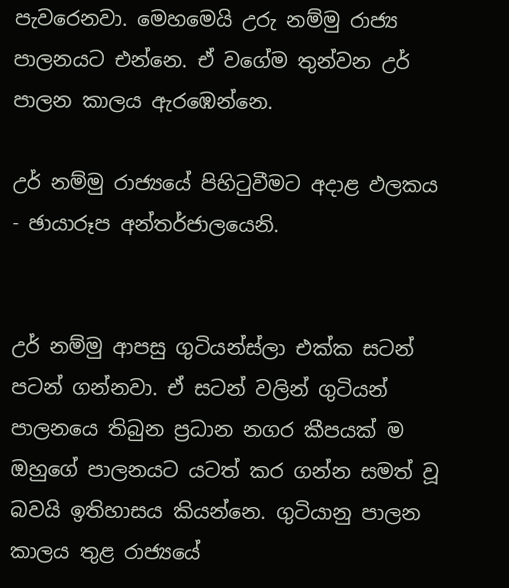පැවරෙනවා. මෙහමෙයි උරු නම්මු රාජ්‍ය පාලනයට එන්නෙ. ඒ වගේම තුන්වන උර් පාලන කාලය ඇරඹෙන්නෙ.

උර් නම්මු රාජ්‍යයේ පිහිටුවීමට අදාළ ඵලකය - ඡායාරූප අන්තර්ජාලයෙනි.


උර් නම්මු ආපසු ගුටියන්ස්ලා එක්ක සටන් පටන් ගන්නවා. ඒ සටන් වලින් ගුටියන් පාලනයෙ තිබුන ප්‍රධාන නගර කීපයක් ම ඔහුගේ පාලනයට යටත් කර ගන්න සමත් වූ බවයි ඉතිහාසය කියන්නෙ. ගුටියානු පාලන කාලය තුළ රාජ්‍යයේ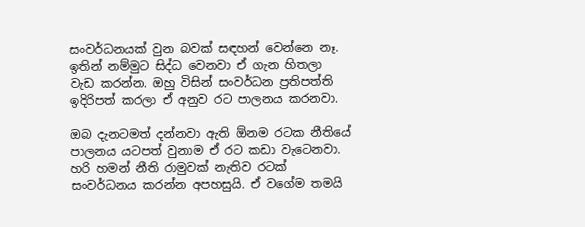සංවර්ධනයක් වුන බවක් සඳහන් වෙන්නෙ නෑ. ඉතින් නම්මුට සිද්ධ වෙනවා ඒ ගැන හිතලා වැඩ කරන්න. ඔහු විසින් සංවර්ධන ප්‍රතිපත්ති ඉදිරිපත් කරලා ඒ අනුව රට පාලනය කරනවා.

ඔබ දැනටමත් දන්නවා ඇති ඕනම රටක නීතියේ පාලනය යටපත් වුනාම ඒ රට කඩා වැටෙනවා. හරි හමන් නීති රාමුවක් නැතිව රටක් සංවර්ධනය කරන්න අපහසුයි. ඒ වගේම තමයි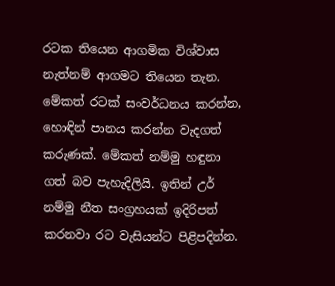රටක තියෙන ආගමික විශ්වාස නැත්නම් ආගමට තියෙන තැන. මේකත් රටක් සංවර්ධනය කරන්න, හොඳින් පානය කරන්න වැදගත් කරුණක්. මේකත් නම්මු හඳුනා ගත් බව පැහැදිලියි. ඉතින් උර් නම්මු නීත සංග්‍රහයක් ඉදිරිපත් කරනවා රට වැසියන්ට පිළිපදින්න.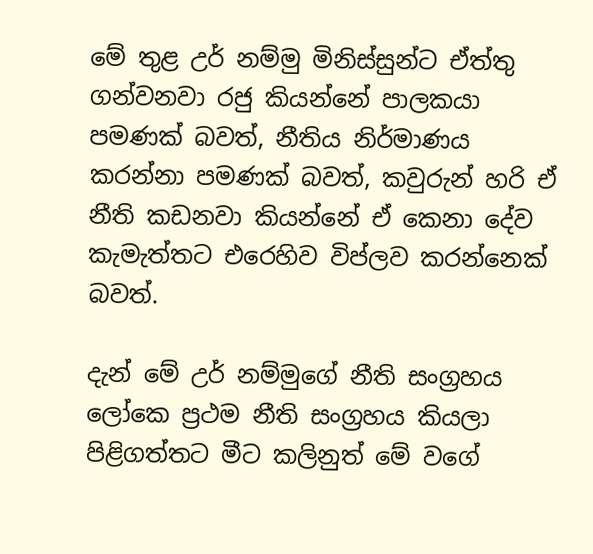මේ තුළ උර් නම්මු මිනිස්සුන්ට ඒත්තු ගන්වනවා රජු කියන්නේ පාලකයා පමණක් බවත්, නීතිය නිර්මාණය කරන්නා පමණක් බවත්, කවුරුන් හරි ඒ නීති කඩනවා කියන්නේ ඒ කෙනා දේව කැමැත්තට එරෙහිව විප්ලව කරන්නෙක් බවත්.

දැන් මේ උර් නම්මුගේ නීති සංග්‍රහය ලෝකෙ ප්‍රථම නීති සංග්‍රහය කියලා පිළිගත්තට මීට කලිනුත් මේ වගේ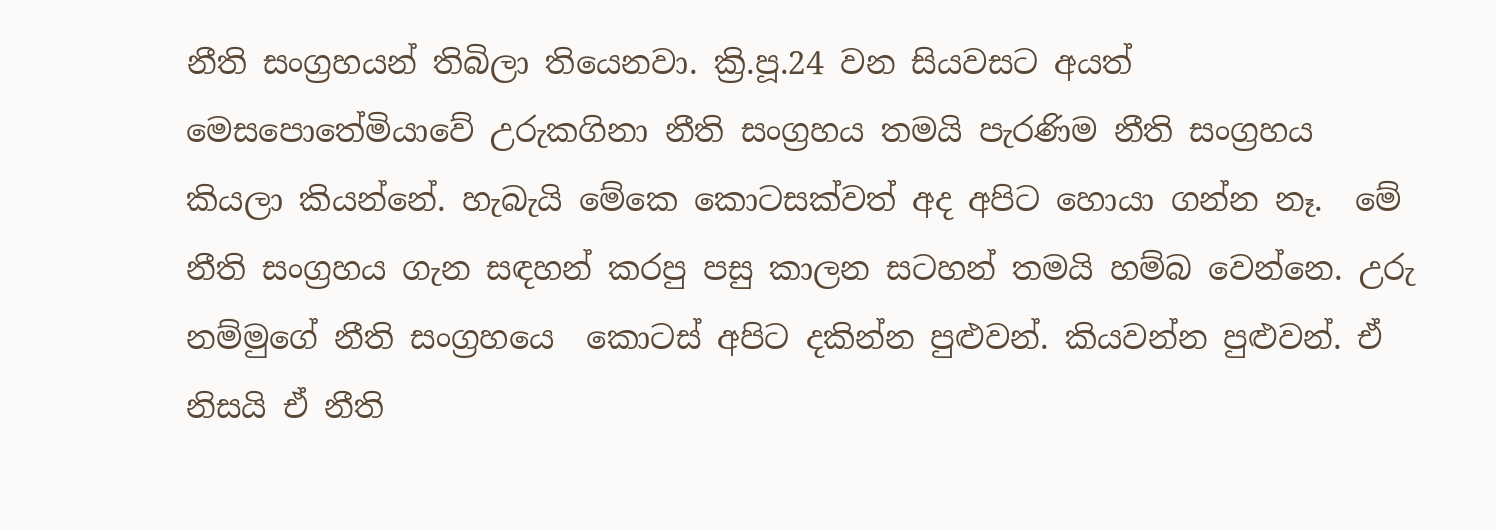නීති සංග්‍රහයන් තිබිලා තියෙනවා. ක්‍රි.පූ.24 වන සියවසට අයත් මෙසපොතේමියාවේ උරුකගිනා නීති සංග්‍රහය තමයි පැරණිම නීති සංග්‍රහය කියලා කියන්නේ. හැබැයි මේකෙ කොටසක්වත් අද අපිට හොයා ගන්න නෑ.  මේ නීති සංග්‍රහය ගැන සඳහන් කරපු පසු කාලන සටහන් තමයි හම්බ වෙන්නෙ. උරු නම්මුගේ නීති සංග්‍රහයෙ  කොටස් අපිට දකින්න පුළුවන්. කියවන්න පුළුවන්. ඒ නිසයි ඒ නීති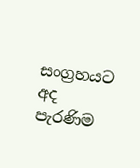සංග්‍රහයට අද පැරණිම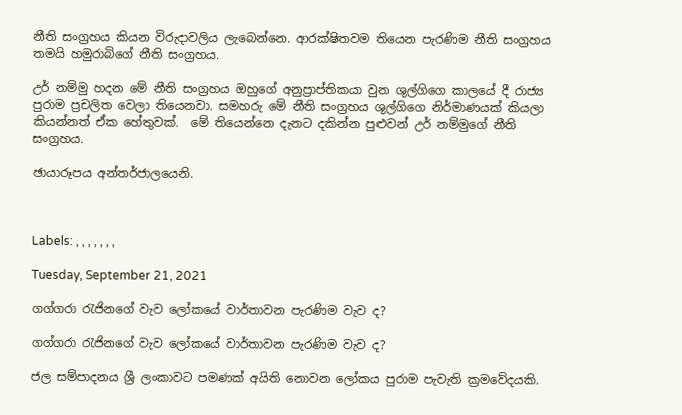නීති සංග්‍රහය කියන විරුදාවලිය ලැබෙන්නෙ. ආරක්ෂිතවම තියෙන පැරණිම නීති සංග්‍රහය තමයි හමුරාබිගේ නීති සංග්‍රහය.

උර් නම්මු හදන මේ නීති සංග්‍රහය ඔහුගේ අනුප්‍රාප්තිකයා වුන ශුල්ගිගෙ කාලයේ දී රාජ්‍ය පුරාම ප්‍රචලිත වෙලා තියෙනවා. සමහරු මේ නීති සංග්‍රහය ශුල්ගිගෙ නිර්මාණයක් කියලා කියන්නත් ඒක හේතුවක්.  මේ තියෙන්නෙ දැනට දකින්න පුළුවන් උර් නම්මුගේ නීති සංග්‍රහය.

ඡායාරූපය අන්තර්ජාලයෙනි.



Labels: , , , , , , ,

Tuesday, September 21, 2021

ගග්ගරා රැජිනගේ වැව ලෝකයේ වාර්තාවන පැරණිම වැව ද?

ගග්ගරා රැජිනගේ වැව ලෝකයේ වාර්තාවන පැරණිම වැව ද?

ජල සම්පාදනය ශ්‍රී ලංකාවට පමණක් අයිති නොවන ලෝකය පුරාම පැවැති ක්‍රමවේදයකි.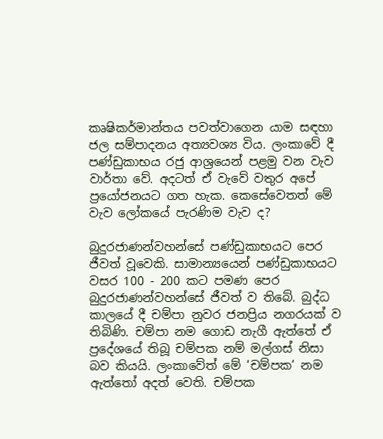කෘෂිකර්මාන්තය පවත්වාගෙන යාම සඳහා ජල සම්පාදනය අත්‍යවශ්‍ය විය. ලංකාවේ දී පණ්ඩුකාභය රජු ආශ්‍රයෙන් පළමු වන වැව වාර්තා වේ. අදටත් ඒ වැවේ වතුර අපේ ප්‍රයෝජනයට ගත හැක. කෙසේවෙතත් මේ වැව ලෝකයේ පැරණිම වැව ද?

බුදුරජාණන්වහන්සේ පණ්ඩුකාභයට පෙර ජීවත් වූවෙකි. සාමාන්‍යයෙන් පණ්ඩුකාභයට වසර 100 - 200 කට පමණ පෙර බුදුරජාණන්වහන්සේ ජීවත් ව තිබේ. බුද්ධ කාලයේ දී චම්පා නුවර ජනප්‍රිය නගරයක් ව තිබිණි. චම්පා නම ගොඩ නැගී ඇත්තේ ඒ ප්‍රදේශයේ තිබූ චම්පක නම් මල්ගස් නිසා බව කියයි. ලංකාවේත් මේ ‘චම්පක‘ නම ඇත්තෝ අදත් වෙති. චම්පක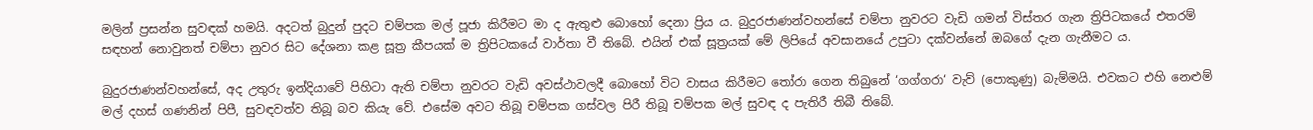මලින් ප්‍රසන්න සුවඳක් හමයි. අදටත් බුදුන් පුදට චම්පක මල් පූජා කිරීමට මා ද ඇතුළු බොහෝ දෙනා ප්‍රිය ය. බුදුරජාණන්වහන්සේ චම්පා නුවරට වැඩි ගමන් විස්තර ගැන ත්‍රිපිටකයේ එතරම් සඳහන් නොවුනත් චම්පා නුවර සිට දේශනා කළ සූත්‍ර කීපයක් ම ත්‍රිපිටකයේ වාර්තා වී තිබේ. එයින් එක් සූත්‍රයක් මේ ලිපියේ අවසානයේ උපුටා දක්වන්නේ ඔබගේ දැන ගැනීමට ය.

බුදුරජාණන්වහන්සේ, අද උතුරු ඉන්දියාවේ පිහිටා ඇති චම්පා නුවරට වැඩි අවස්ථාවලදී බොහෝ විට වාසය කිරීමට තෝරා ගෙන තිබුනේ ‘ගග්ගරා‘ වැව් (පොකුණු) බැම්මයි. එවකට එහි නෙළුම් මල් දහස් ගණනින් පිපී, සුවඳවත්ව තිබූ බව කියැ වේ. එසේම අවට තිබූ චම්පක ගස්වල පිරී තිබූ චම්පක මල් සුවඳ ද පැතිරී තිබී තිබේ.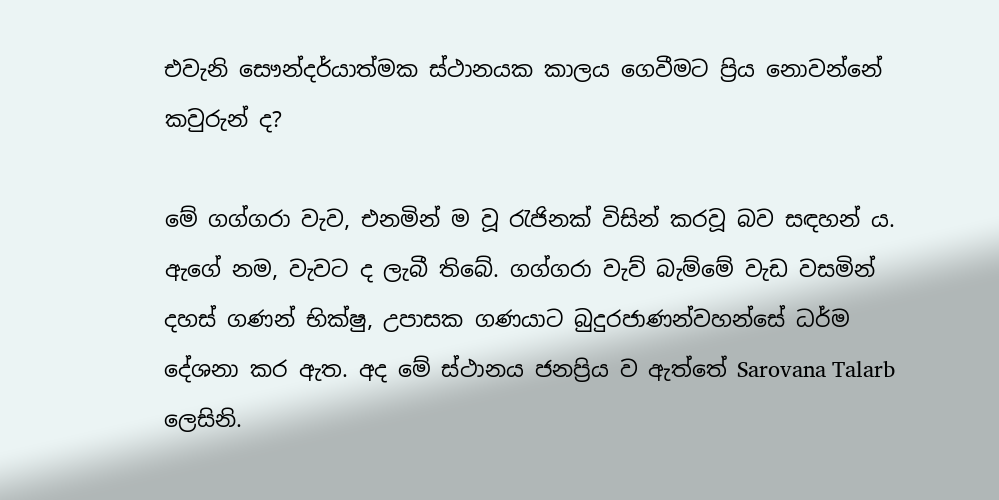එවැනි සෞන්දර්යාත්මක ස්ථානයක කාලය ගෙවීමට ප්‍රිය නොවන්නේ කවුරුන් ද?

මේ ගග්ගරා වැව, එනමින් ම වූ රැජිනක් විසින් කරවූ බව සඳහන් ය. ඇගේ නම, වැවට ද ලැබී තිබේ. ගග්ගරා වැව් බැම්මේ වැඩ වසමින් දහස් ගණන් භික්ෂු, උපාසක ගණයාට බුදුරජාණන්වහන්සේ ධර්ම දේශනා කර ඇත. අද මේ ස්ථානය ජනප්‍රිය ව ඇත්තේ Sarovana Talarb ලෙසිනි.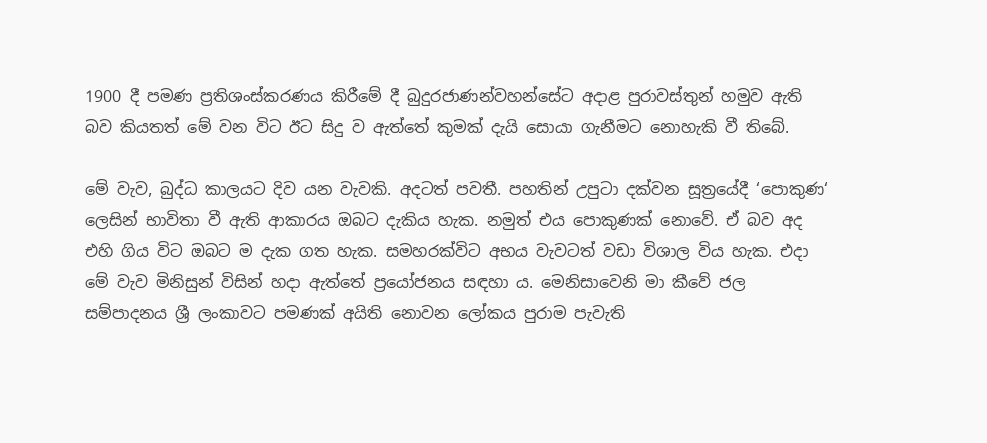1900 දී පමණ ප්‍රතිශංස්කරණය කිරීමේ දී බුදුරජාණන්වහන්සේට අදාළ පුරාවස්තුන් හමුව ඇති බව කියතත් මේ වන විට ඊට සිදු ව ඇත්තේ කුමක් දැයි සොයා ගැනීමට නොහැකි වී තිබේ.

මේ වැව, බුද්ධ කාලයට දිව යන වැවකි. අදටත් පවතී. පහතින් උපුටා දක්වන සූත්‍රයේදී ‘පොකුණ‘ ලෙසින් භාවිතා වී ඇති ආකාරය ඔබට දැකිය හැක. නමුත් එය පොකුණක් නොවේ. ඒ බව අද එහි ගිය විට ඔබට ම දැක ගත හැක. සමහරක්විට අභය වැවටත් වඩා විශාල විය හැක. එදා මේ වැව මිනිසුන් විසින් හදා ඇත්තේ ප්‍රයෝජනය සඳහා ය. මෙනිසාවෙනි මා කීවේ ජල සම්පාදනය ශ්‍රී ලංකාවට පමණක් අයිති නොවන ලෝකය පුරාම පැවැති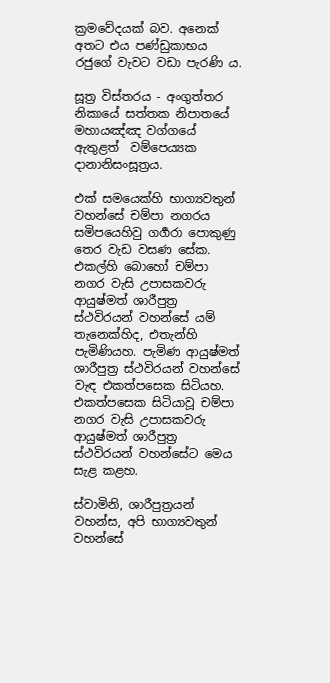ක්‍රමවේදයක් බව. අනෙක් අතට එය පණ්ඩුකාභය රජුගේ වැවට වඩා පැරණි ය.

සූත්‍ර විස්තරය - අංගුත්තර නිකායේ සත්තක නිපාතයේ මහායඤ්ඤ වග්ගයේ ඇතුළත්  වම්පෙය්‍යක දානානිසංසූත්‍රය.

එක් සමයෙක්හි භාග්‍යවතුන් වහන්සේ චම්පා නගරය සමිපයෙහිවු ගර්‍ගරා පොකුණු තෙර වැඩ වසණ සේක. එකල්හි බොහෝ චම්පා නගර වැසි උපාසකවරු ආයුෂ්මත් ශාරීපුත්‍ර ස්ථවිරයන් වහන්සේ යම් තැනෙක්හිද, එතැන්හි පැමිණියහ. පැමිණ ආයුෂ්මත් ශාරීපුත්‍ර ස්ථවිරයන් වහන්සේ වැඳ එකත්පසෙක සිටියහ. එකත්පසෙක සිටියාවූ චම්පා නගර වැසි උපාසකවරු ආයුෂ්මත් ශාරීපුත්‍ර ස්ථවිරයන් වහන්සේට මෙය සැළ කළහ.

ස්වාමිනි, ශාරීපුත්‍රයන් වහන්ස, අපි භාග්‍යවතුන් වහන්සේ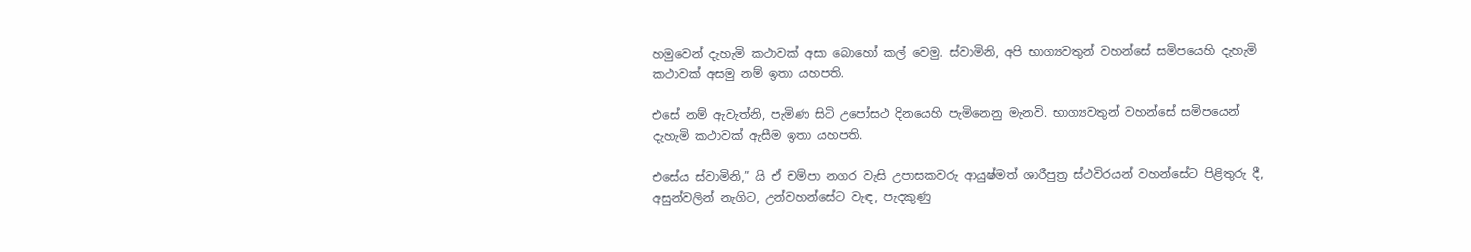හමුවෙන් දැහැමි කථාවක් අසා බොහෝ කල් වෙමු. ස්වාමිනි, අපි භාග්‍යවතුන් වහන්සේ සමිපයෙහි දැහැමි කථාවක් අසමු නම් ඉතා යහපති.

එසේ නම් ඇවැත්නි, පැමිණ සිටි උපෝසථ දිනයෙහි පැමිනෙනු මැනවි. භාග්‍යවතුන් වහන්සේ සමිපයෙන් දැහැමි කථාවක් ඇසීම ඉතා යහපති.

එසේය ස්වාමිනි,” යි ඒ චම්පා නගර වැසි උපාසකවරු ආයුෂ්මත් ශාරීපුත්‍ර ස්ථවිරයන් වහන්සේට පිළිතුරු දී, අසුන්වලින් නැගිට, උන්වහන්සේට වැඳ, පැදකුණු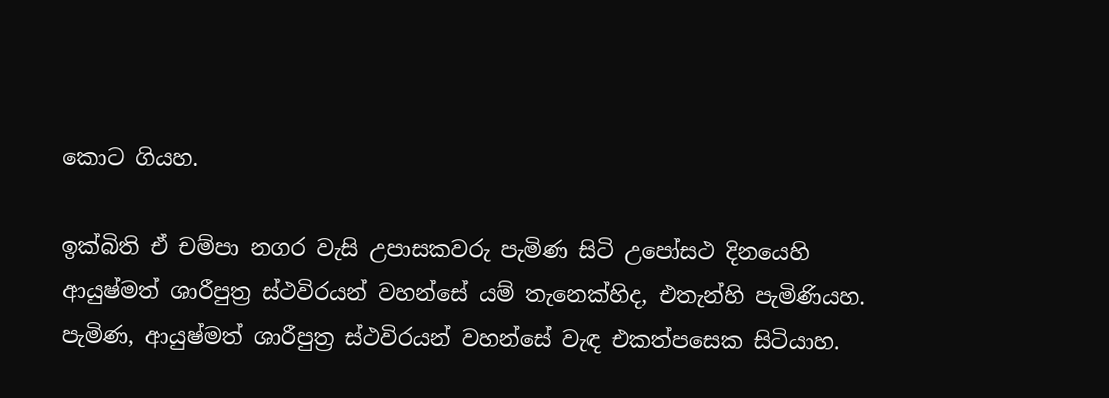කොට ගියහ.

ඉක්බිති ඒ චම්පා නගර වැසි උපාසකවරු පැමිණ සිටි උපෝසථ දිනයෙහි ආයුෂ්මත් ශාරීපුත්‍ර ස්ථවිරයන් වහන්සේ යම් තැනෙක්හිද, එතැන්හි පැමිණියහ. පැමිණ, ආයුෂ්මත් ශාරීපුත්‍ර ස්ථවිරයන් වහන්සේ වැඳ එකත්පසෙක සිටියාහ.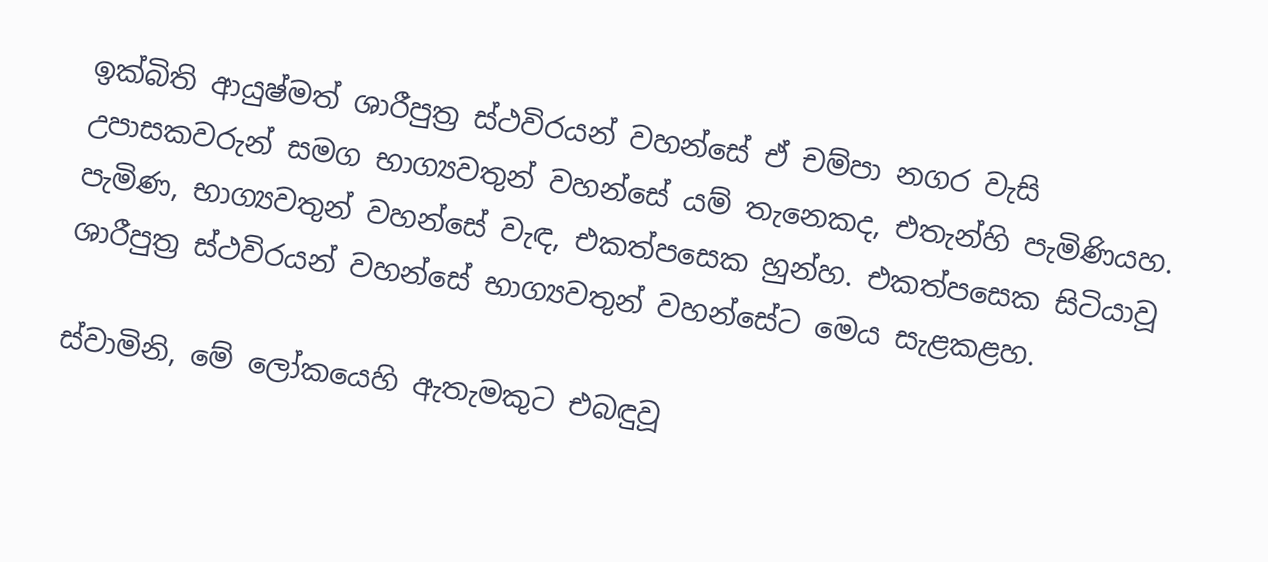ඉක්බිති ආයුෂ්මත් ශාරීපුත්‍ර ස්ථවිරයන් වහන්සේ ඒ චම්පා නගර වැසි උපාසකවරුන් සමග භාග්‍යවතුන් වහන්සේ යම් තැනෙකද, එතැන්හි පැමිණියහ. පැමිණ, භාග්‍යවතුන් වහන්සේ වැඳ, එකත්පසෙක හුන්හ. එකත්පසෙක සිටියාවූ ශාරීපුත්‍ර ස්ථවිරයන් වහන්සේ භාග්‍යවතුන් වහන්සේට මෙය සැළකළහ.

ස්වාමිනි, මේ ලෝකයෙහි ඇතැමකුට එබඳුවූ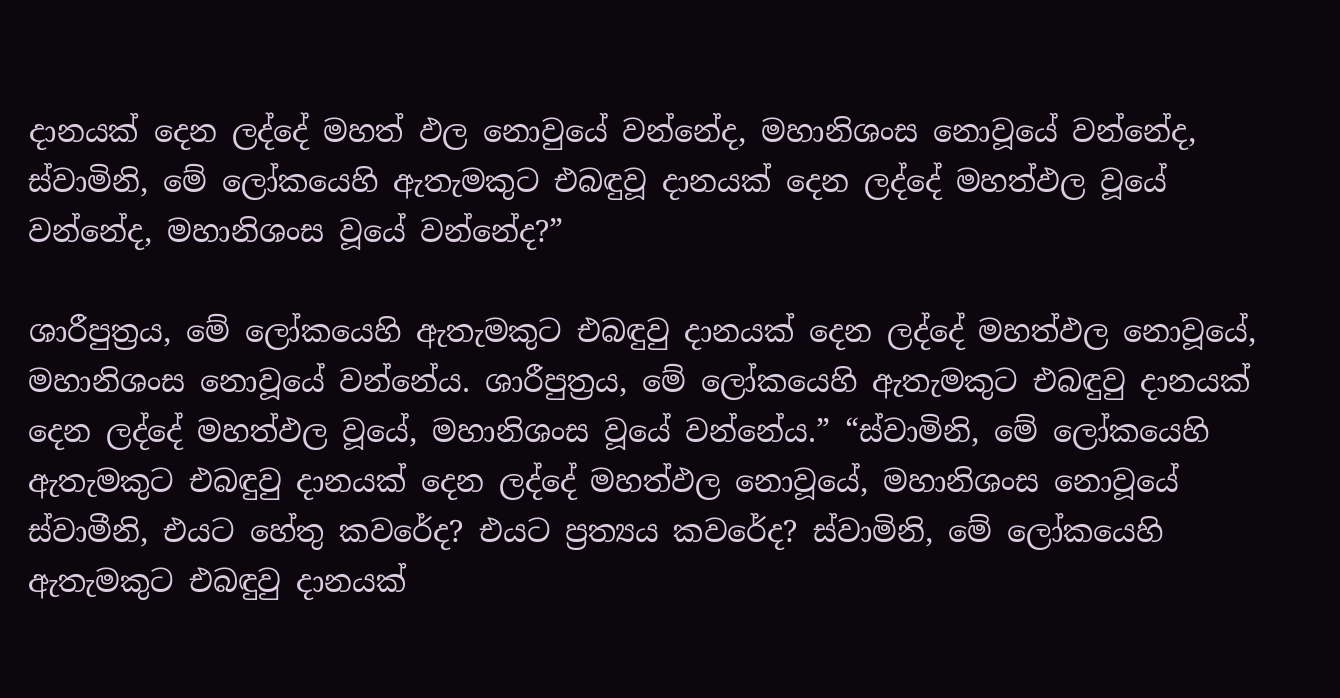දානයක් දෙන ලද්දේ මහත් ඵල නොවුයේ වන්නේද, මහානිශංස නොවූයේ වන්නේද, ස්වාමිනි, මේ ලෝකයෙහි ඇතැමකුට එබඳුවූ දානයක් දෙන ලද්දේ මහත්ඵල වූයේ වන්නේද, මහානිශංස වූයේ වන්නේද?”

ශාරීපුත්‍රය, මේ ලෝකයෙහි ඇතැමකුට එබඳුවු දානයක් දෙන ලද්දේ මහත්ඵල නොවූයේ, මහානිශංස නොවූයේ වන්නේය. ශාරීපුත්‍රය, මේ ලෝකයෙහි ඇතැමකුට එබඳුවු දානයක් දෙන ලද්දේ මහත්ඵල වූයේ, මහානිශංස වූයේ වන්නේය.” “ස්වාමිනි, මේ ලෝකයෙහි ඇතැමකුට එබඳුවු දානයක් දෙන ලද්දේ මහත්ඵල නොවූයේ, මහානිශංස නොවූයේ ස්වාමීනි, එයට හේතු කවරේද? එයට ප්‍රත්‍යය කවරේද? ස්වාමිනි, මේ ලෝකයෙහි ඇතැමකුට එබඳුවු දානයක්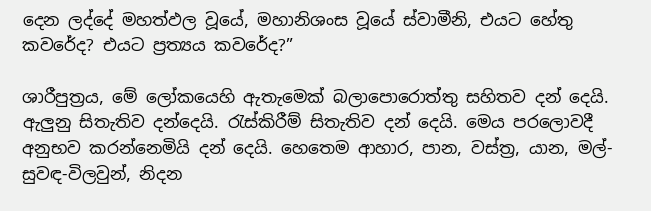දෙන ලද්දේ මහත්ඵල වූයේ, මහානිශංස වූයේ ස්වාමීනි, එයට හේතු කවරේද? එයට ප්‍රත්‍යය කවරේද?”

ශාරීපුත්‍රය, මේ ලෝකයෙහි ඇතැමෙක් බලාපොරොත්තු සහිතව දන් දෙයි. ඇලුනු සිතැතිව දන්දෙයි. රැස්කිරීම් සිතැතිව දන් දෙයි. මෙය පරලොවදී අනුභව කරන්නෙමියි දන් දෙයි. හෙතෙම ආහාර, පාන, වස්ත්‍ර, යාන, මල්-සුවඳ-විලවුන්, නිදන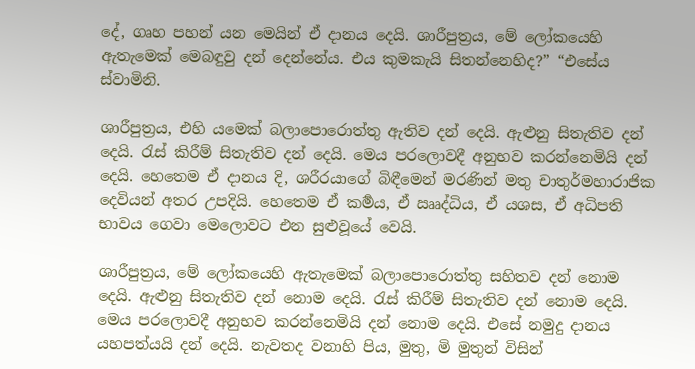දේ, ගෘහ පහන් යන මෙයින් ඒ දානය දෙයි. ශාරීපුත්‍රය, මේ ලෝකයෙහි ඇතැමෙක් මෙබඳුවු දන් දෙන්නේය. එය කුමකැයි සිතන්නෙහිද?” “එසේය ස්වාමිනි.

ශාරීපුත්‍රය, එහි යමෙක් බලාපොරොත්තු ඇතිව දන් දෙයි. ඇළුනු සිතැතිව දන් දෙයි. රැස් කිරීම් සිතැතිව දන් දෙයි. මෙය පරලොවදී අනුභව කරන්නෙමියි දන් දෙයි. හෙතෙම ඒ දානය දි, ශරීරයාගේ බිඳීමෙන් මරණින් මතු චාතුර්මහාරාජික දෙවියන් අතර උපදියි. හෙතෙම ඒ කර්‍මය, ඒ ඎද්ධිය, ඒ යශස, ඒ අධිපති භාවය ගෙවා මෙලොවට එන සුළුවූයේ වෙයි.

ශාරීපුත්‍රය, මේ ලෝකයෙහි ඇතැමෙක් බලාපොරොත්තු සහිතව දන් නොම දෙයි. ඇළුනු සිතැතිව දන් නොම දෙයි. රැස් කිරීම් සිතැතිව දන් නොම දෙයි. මෙය පරලොවදී අනුභව කරන්නෙමියි දන් නොම දෙයි. එසේ නමුදු දානය යහපත්යයි දන් දෙයි. නැවතද වනාහි පිය, මුතු, මි මුතුන් විසින්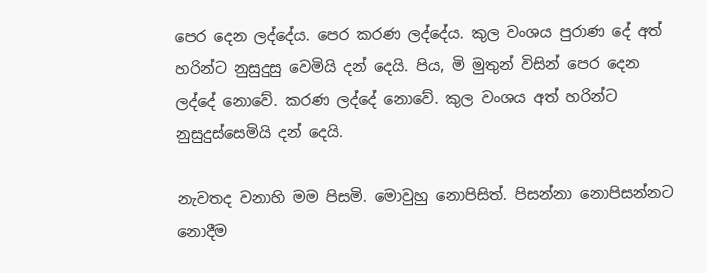පෙර දෙන ලද්දේය. පෙර කරණ ලද්දේය. කුල වංශය පුරාණ දේ අත් හරින්ට නුසුදුසු වෙමියි දන් දෙයි. පිය, මි මුතුන් විසින් පෙර දෙන ලද්දේ නොවේ. කරණ ලද්දේ නොවේ. කුල වංශය අත් හරින්ට නුසුදුස්සෙමියි දන් දෙයි.

නැවතද වනාහි මම පිසමි. මොවුහු නොපිසිත්. පිසන්නා නොපිසන්නට නොදීම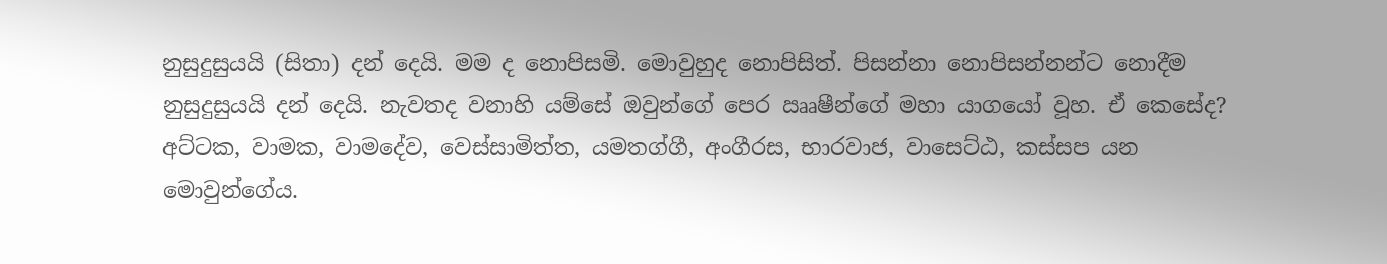නුසුදුසුයයි (සිතා) දන් දෙයි. මම ද නොපිසමි. මොවුහුද නොපිසිත්. පිසන්නා නොපිසන්නන්ට නොදීම නුසුදුසුයයි දන් දෙයි. නැවතද වනාහි යම්සේ ඔවුන්ගේ පෙර ඎෂීන්ගේ මහා යාගයෝ වූහ. ඒ කෙසේද? අට්ටක, වාමක, වාමදේව, වෙස්සාමිත්ත, යමතග්ගී, අංගීරස, භාරවාජ, වාසෙට්ඨ, කස්සප යන මොවුන්ගේය.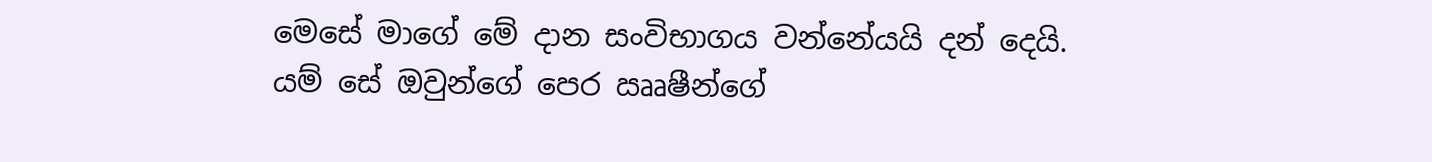මෙසේ මාගේ මේ දාන සංවිභාගය වන්නේයයි දන් දෙයි. යම් සේ ඔවුන්ගේ පෙර ඎෂීන්ගේ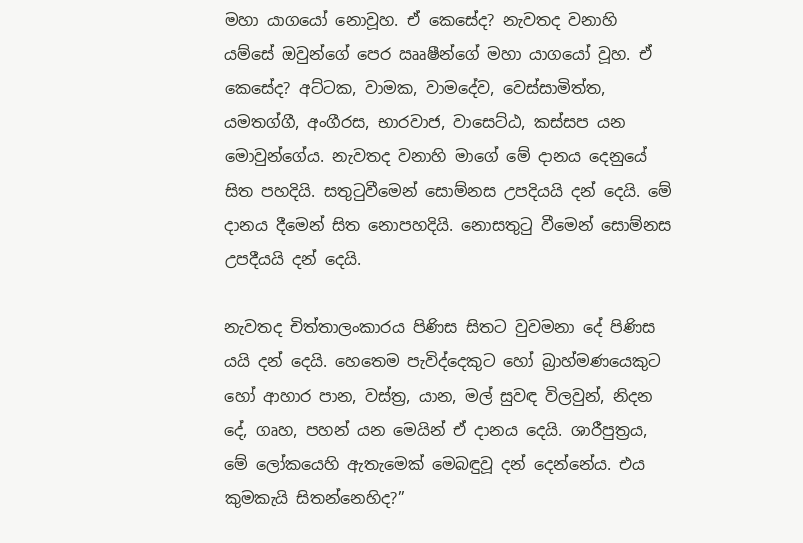මහා යාගයෝ නොවූහ. ඒ කෙසේද? නැවතද වනාහි යම්සේ ඔවුන්ගේ පෙර ඎෂීන්ගේ මහා යාගයෝ වූහ. ඒ කෙසේද? අට්ටක, වාමක, වාමදේව, වෙස්සාමිත්ත, යමතග්ගී, අංගීරස, භාරවාජ, වාසෙට්ඨ, කස්සප යන මොවුන්ගේය. නැවතද වනාහි මාගේ මේ දානය දෙනුයේ සිත පහදියි. සතුටුවීමෙන් සොම්නස උපදියයි දන් දෙයි. මේ දානය දීමෙන් සිත නොපහදියි. නොසතුටු වීමෙන් සොම්නස උපදීයයි දන් දෙයි.

නැවතද චිත්තාලංකාරය පිණිස සිතට වුවමනා දේ පිණිස යයි දන් දෙයි. හෙතෙම පැවිද්දෙකුට හෝ බ්‍රාහ්මණයෙකුට හෝ ආහාර පාන, වස්ත්‍ර, යාන, මල් සුවඳ විලවුන්, නිදන දේ, ගෘහ, පහන් යන මෙයින් ඒ දානය දෙයි. ශාරීපුත්‍රය, මේ ලෝකයෙහි ඇතැමෙක් මෙබඳුවූ දන් දෙන්නේය. එය කුමකැයි සිතන්නෙහිද?”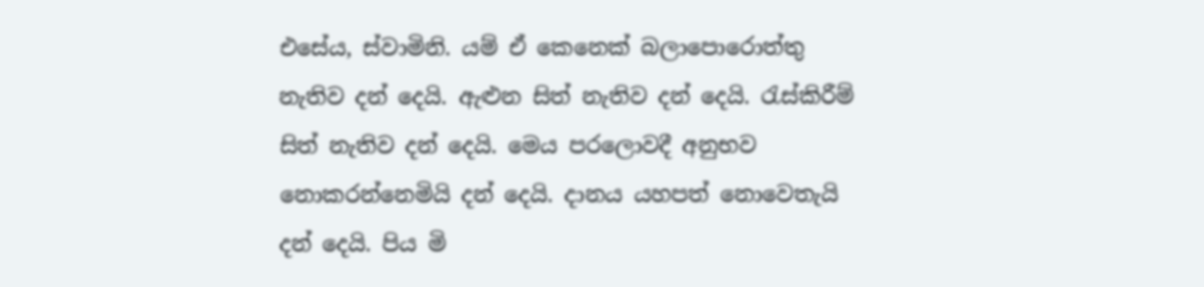එසේය, ස්වාමිනි. යම් ඒ කෙනෙක් බලාපොරොත්තු නැතිව දන් දෙයි. ඇළුන සිත් නැතිව දන් දෙයි. රැස්කිරීම් සිත් නැතිව දන් දෙයි. මෙය පරලොවදී අනුභව නොකරන්නෙමියි දන් දෙයි. දානය යහපත් නොවෙතැයි දන් දෙයි. පිය මි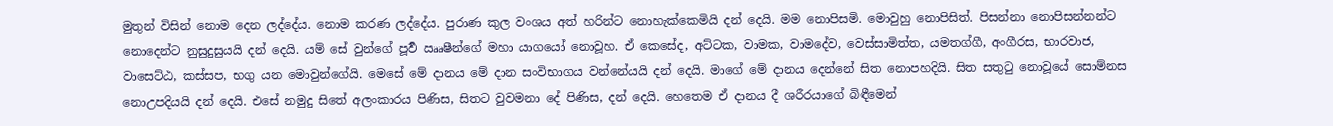මුතුන් විසින් නොම දෙන ලද්දේය. නොම කරණ ලද්දේය. පුරාණ කුල වංශය අත් හරින්ට නොහැක්කෙමියි දන් දෙයි. මම නොපිසමි. මොවුහු නොපිසිත්. පිසන්නා නොපිසන්නන්ට නොදෙන්ට නුසුදුසුයයි දන් දෙයි. යම් සේ වුන්ගේ පූර්‍ව ඎෂීන්ගේ මහා යාගයෝ නොවූහ. ඒ කෙසේද, අට්ටක, වාමක, වාමදේව, වෙස්සාමිත්ත, යමතග්ගී, අංගීරස, භාරවාජ, වාසෙට්ඨ, කස්සප, භගු යන මොවුන්ගේයි. මෙසේ මේ දානය මේ දාන සංවිභාගය වන්නේයයි දන් දෙයි. මාගේ මේ දානය දෙන්නේ සිත නොපහදියි. සිත සතුටු නොවූයේ සොම්නස නොඋපදියයි දන් දෙයි. එසේ නමුදු සිතේ අලංකාරය පිණිස, සිතට වුවමනා දේ පිණිස, දන් දෙයි. හෙතෙම ඒ දානය දී ශරීරයාගේ බිඳීමෙන්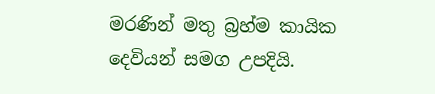මරණින් මතු බ්‍රහ්ම කායික දෙවියන් සමග උපදියි.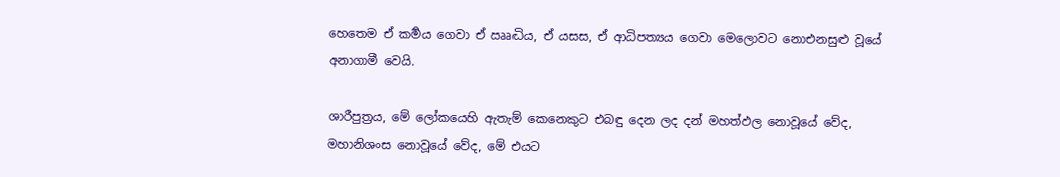හෙතෙම ඒ කර්‍මය ගෙවා ඒ ඎද්‍ධිය, ඒ යසස, ඒ ආධිපත්‍යය ගෙවා මෙලොවට නොඑනසුළු වූයේ අනාගාමී වෙයි.

ශාරීපුත්‍රය, මේ ලෝකයෙහි ඇතැම් කෙනෙකුට එබඳු දෙන ලද දන් මහත්ඵල නොවූයේ වේද, මහානිශංස නොවූයේ වේද, මේ එයට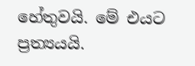හේතුවයි. මේ එයට ප්‍රත්‍යයයි.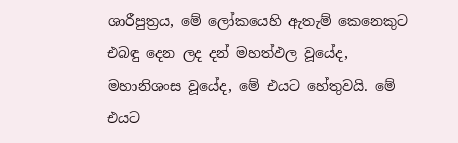ශාරීපුත්‍රය, මේ ලෝකයෙහි ඇතැම් කෙනෙකුට එබඳු දෙන ලද දන් මහත්ඵල වූයේද, මහානිශංස වූයේද, මේ එයට හේතුවයි. මේ එයට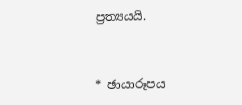ප්‍රත්‍යයයි.



* ඡායාරූපය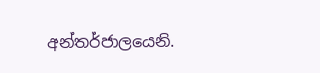අන්තර්ජාලයෙනි.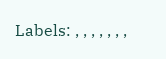Labels: , , , , , , ,